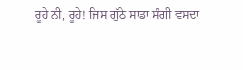ਰੂਹੇ ਨੀ, ਰੂਹੇ! ਜਿਸ ਗੁੱਠੇ ਸਾਡਾ ਸੰਗੀ ਵਸਦਾ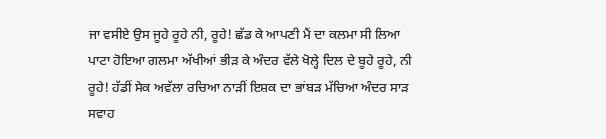ਜਾ ਵਸੀਏ ਉਸ ਜੂਹੇ ਰੂਹੇ ਨੀ, ਰੂਹੇ! ਛੱਡ ਕੇ ਆਪਣੀ ਮੈਂ ਦਾ ਕਲਮਾ ਸੀ ਲਿਆ ਪਾਟਾ ਹੋਇਆ ਗਲਮਾ ਅੱਖੀਆਂ ਭੀੜ ਕੇ ਅੰਦਰ ਵੱਲੇ ਖੋਲ੍ਹੇ ਦਿਲ ਦੇ ਬੂਹੇ ਰੂਹੇ, ਨੀ ਰੂਹੇ! ਹੱਡੀਂ ਸੇਕ ਅਵੱਲਾ ਰਚਿਆ ਨਾੜੀਂ ਇਸ਼ਕ ਦਾ ਭਾਂਬੜ ਮੱਚਿਆ ਅੰਦਰ ਸਾੜ ਸਵਾਹ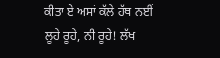ਕੀਤਾ ਏ ਅਸਾਂ ਕੱਲੇ ਹੱਥ ਨਈਂ ਲੂਹੇ ਰੂਹੇ, ਨੀ ਰੂਹੇ! ਲੱਖ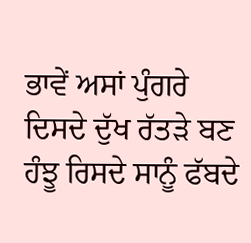ਭਾਵੇਂ ਅਸਾਂ ਪੁੰਗਰੇ ਦਿਸਦੇ ਦੁੱਖ ਰੱਤੜੇ ਬਣ ਹੰਝੂ ਰਿਸਦੇ ਸਾਨੂੰ ਫੱਬਦੇ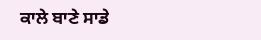ਕਾਲੇ ਬਾਣੇ ਸਾਡੇ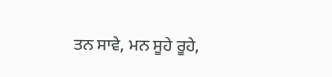ਤਨ ਸਾਵੇ, ਮਨ ਸੂਹੇ ਰੂਹੇ,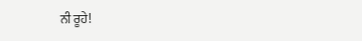ਨੀ ਰੂਹੇ!